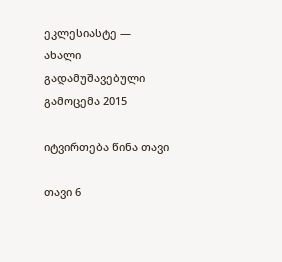ეკლესიასტე — ახალი გადამუშავებული გამოცემა 2015

იტვირთება წინა თავი

თავი 6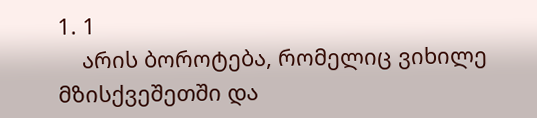1. 1
    არის ბოროტება, რომელიც ვიხილე მზისქვეშეთში და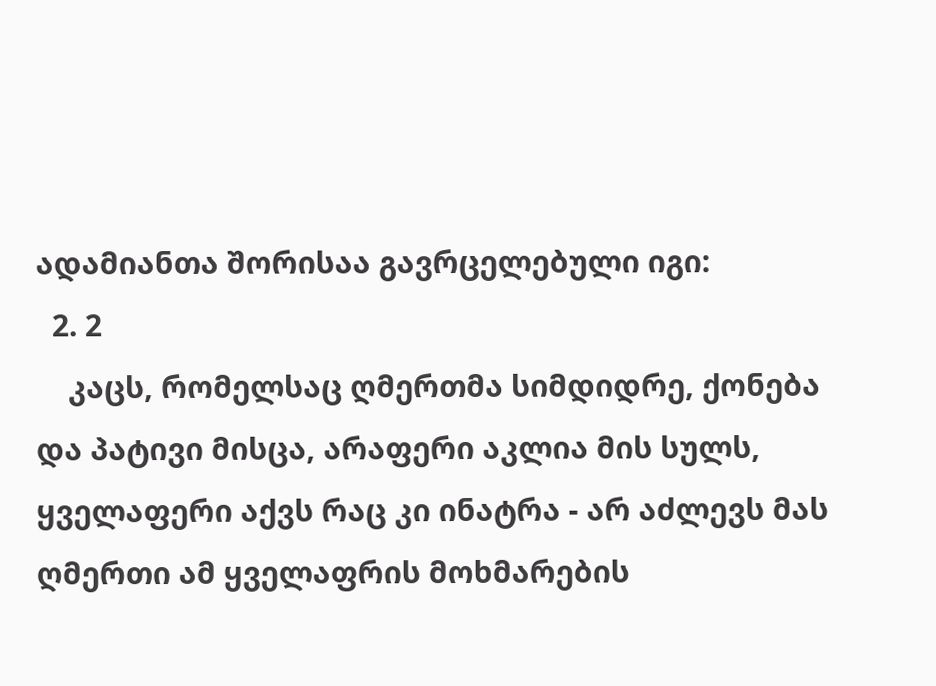ადამიანთა შორისაა გავრცელებული იგი:
  2. 2
    კაცს, რომელსაც ღმერთმა სიმდიდრე, ქონება და პატივი მისცა, არაფერი აკლია მის სულს, ყველაფერი აქვს რაც კი ინატრა - არ აძლევს მას ღმერთი ამ ყველაფრის მოხმარების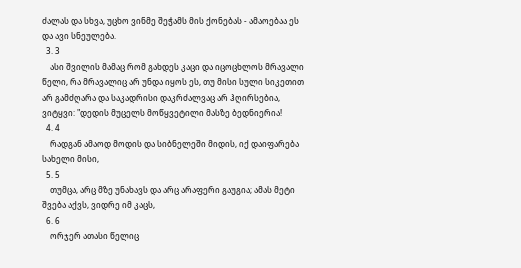ძალას და სხვა, უცხო ვინმე შეჭამს მის ქონებას - ამაოებაა ეს და ავი სნეულება.
  3. 3
    ასი შვილის მამაც რომ გახდეს კაცი და იცოცხლოს მრავალი წელი, რა მრავალიც არ უნდა იყოს ეს, თუ მისი სული სიკეთით არ გამძღარა და საკადრისი დაკრძალვაც არ ჰღირსებია, ვიტყვი: "დედის მუცელს მოწყვეტილი მასზე ბედნიერია!
  4. 4
    რადგან ამაოდ მოდის და სიბნელეში მიდის, იქ დაიფარება სახელი მისი,
  5. 5
    თუმცა, არც მზე უნახავს და არც არაფერი გაუგია; ამას მეტი შვება აქვს, ვიდრე იმ კაცს,
  6. 6
    ორჯერ ათასი წელიც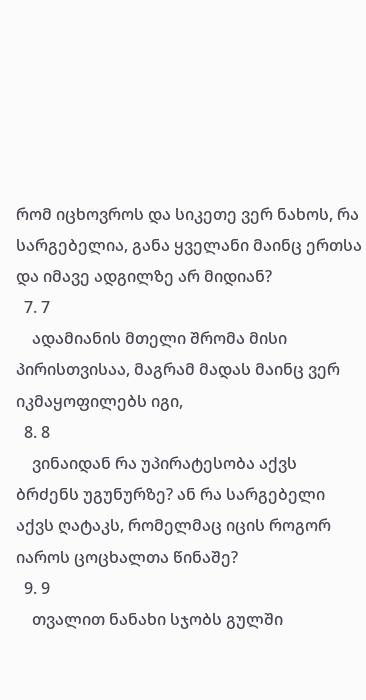რომ იცხოვროს და სიკეთე ვერ ნახოს, რა სარგებელია, განა ყველანი მაინც ერთსა და იმავე ადგილზე არ მიდიან?
  7. 7
    ადამიანის მთელი შრომა მისი პირისთვისაა, მაგრამ მადას მაინც ვერ იკმაყოფილებს იგი,
  8. 8
    ვინაიდან რა უპირატესობა აქვს ბრძენს უგუნურზე? ან რა სარგებელი აქვს ღატაკს, რომელმაც იცის როგორ იაროს ცოცხალთა წინაშე?
  9. 9
    თვალით ნანახი სჯობს გულში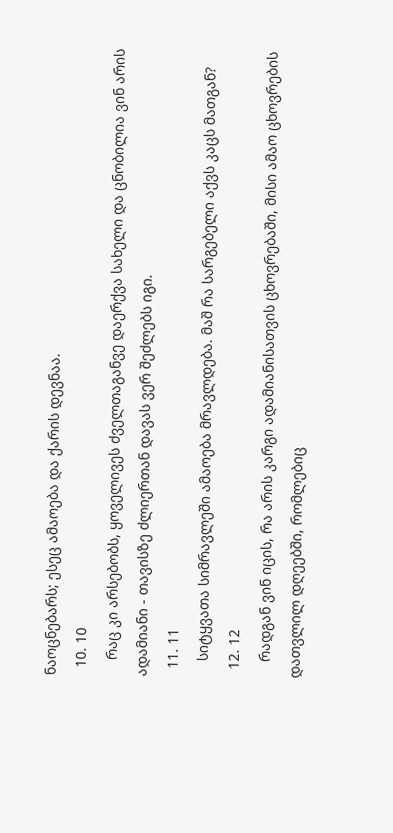ნაოცნებარს; ესეც ამაოება და ქარის დევნაა.
  10. 10
    რაც კი არსებობს, ყოველივეს ძველთაგანვე დაერქვა სახელი და ცნობილია ვინ არის ადამიანი - თავისზე ძლიერთან დავას ვერ შეძლებს იგი.
  11. 11
    სიტყვათა სიმრავლეში ამაოება მრავლდება. მაშ რა სარგებელი აქვს კაცს მათგან?
  12. 12
    რადგან ვინ იცის, რა არის კარგი ადამიანისათვის ცხოვრებაში, მისი ამაო ცხოვრების დათვლილ დღეებში, რომლებიც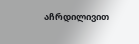აჩრდილივით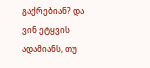გაქრებიან? და ვინ ეტყვის ადამიანს, თუ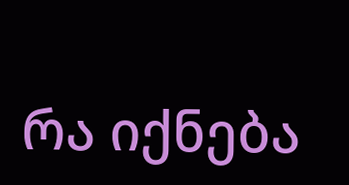რა იქნება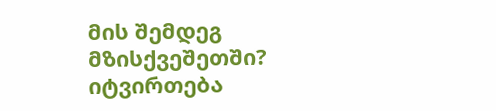მის შემდეგ მზისქვეშეთში?
იტვირთება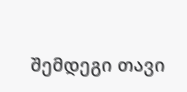შემდეგი თავი